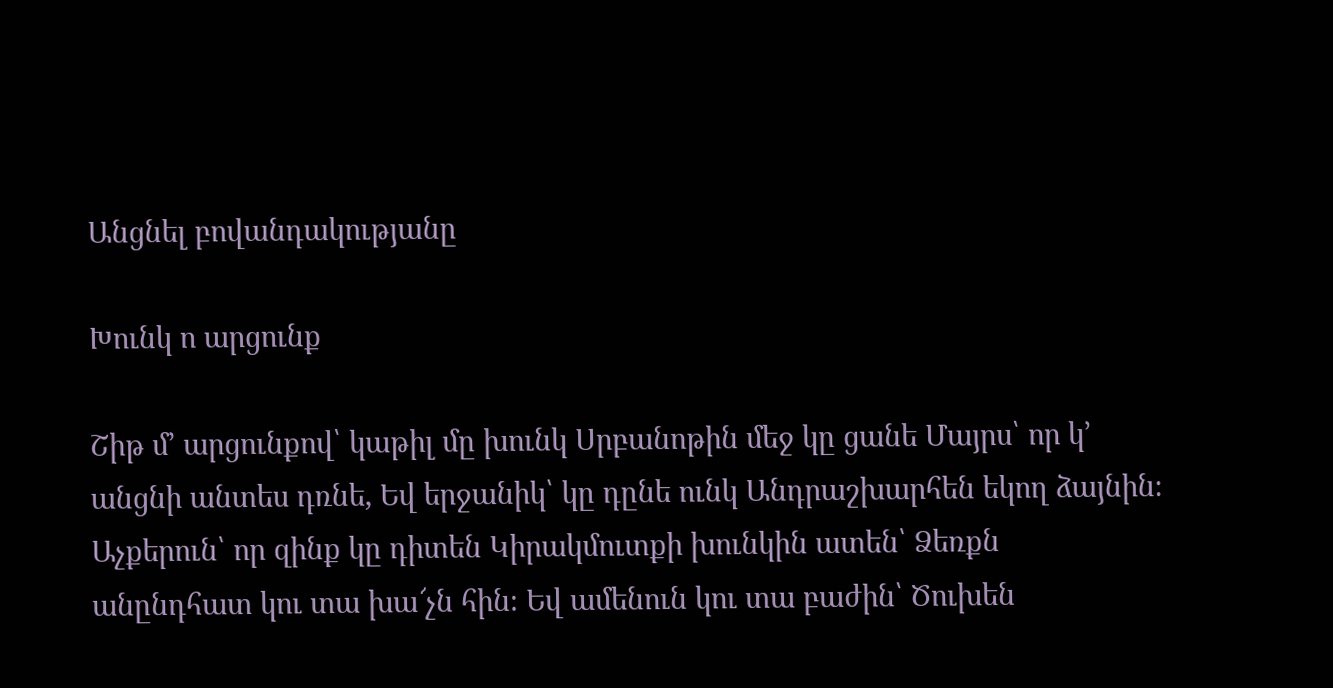Անցնել բովանդակությանը

Խունկ ո արցունք

Շիթ մ՚ արցունքով՝ կաթիլ մը խունկ Սրբանոթին մեջ կը ցանե Մայրս՝ որ կ՚ անցնի անտես դռնե, Եվ երջանիկ՝ կը դընե ունկ Անդրաշխարհեն եկող ձայնին։ Աչքերուն՝ որ զինք կը դիտեն Կիրակմուտքի խունկին ատեն՝ Ձեռքն անընդհատ կու տա խա՜չն հին։ Եվ ամենուն կու տա բաժին՝ Ծուխեն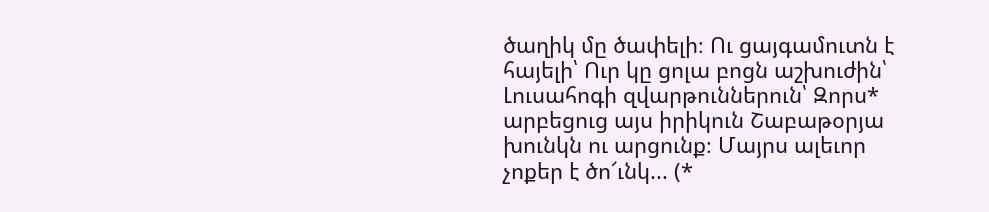ծաղիկ մը ծափելի։ Ու ցայգամուտն է հայելի՝ Ուր կը ցոլա բոցն աշխուժին՝ Լուսահոգի զվարթուններուն՝ Զորս* արբեցուց այս իրիկուն Շաբաթօրյա խունկն ու արցունք։ Մայրս ալեւոր չոքեր է ծո՜ւնկ... (*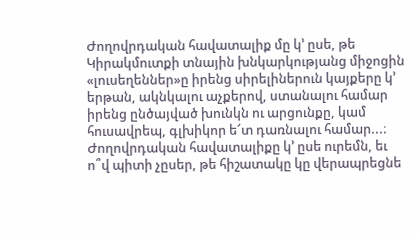Ժողովրդական հավատալիք մը կ՚ ըսե, թե Կիրակմուտքի տնային խնկարկությանց միջոցին «լուսեղեններ»ը իրենց սիրելիներուն կայքերը կ՚ երթան, ակնկալու աչքերով, ստանալու համար իրենց ընծայված խունկն ու արցունքը, կամ հուսավրեպ, գլխիկոր ե՜տ դառնալու համար...։ Ժողովրդական հավատալիքը կ՚ ըսե ուրեմն, եւ ո՞վ պիտի չըսեր, թե հիշատակը կը վերապրեցնե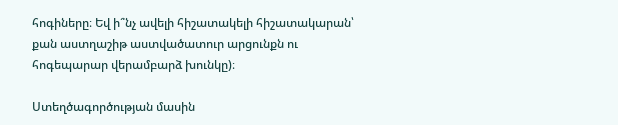հոգիները։ Եվ ի՞նչ ավելի հիշատակելի հիշատակարան՝ քան աստղաշիթ աստվածատուր արցունքն ու հոգեպարար վերամբարձ խունկը)։

Ստեղծագործության մասին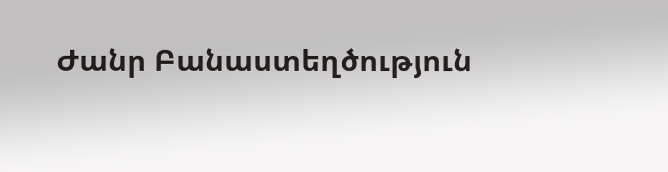Ժանր Բանաստեղծություն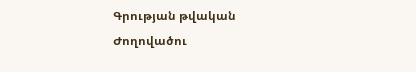Գրության թվական
Ժողովածու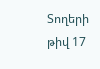Տողերի թիվ 17